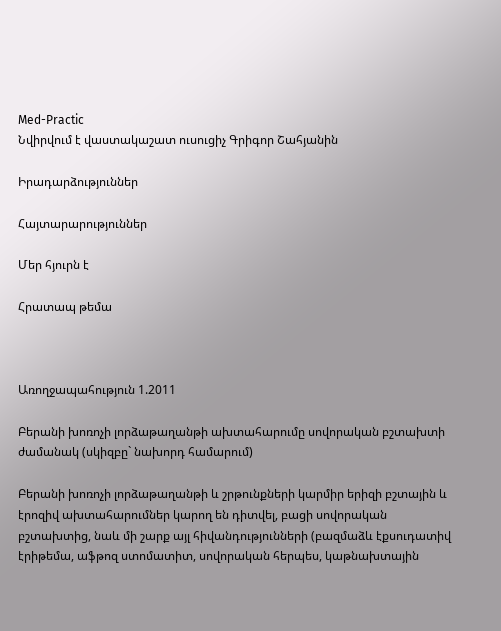Med-Practic
Նվիրվում է վաստակաշատ ուսուցիչ Գրիգոր Շահյանին

Իրադարձություններ

Հայտարարություններ

Մեր հյուրն է

Հրատապ թեմա



Առողջապահություն 1.2011

Բերանի խոռոչի լորձաթաղանթի ախտահարումը սովորական բշտախտի ժամանակ (սկիզբը` նախորդ համարում)

Բերանի խոռոչի լորձաթաղանթի և շրթունքների կարմիր երիզի բշտային և էրոզիվ ախտահարումներ կարող են դիտվել, բացի սովորական բշտախտից, նաև մի շարք այլ հիվանդությունների (բազմաձև էքսուդատիվ էրիթեմա, աֆթոզ ստոմատիտ, սովորական հերպես, կաթնախտային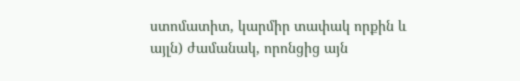ստոմատիտ, կարմիր տափակ որքին և այլն) ժամանակ, որոնցից այն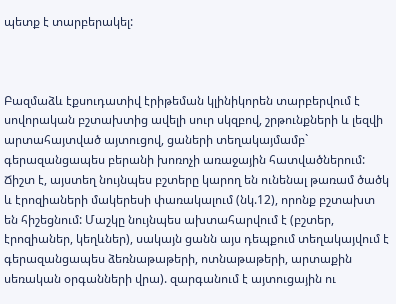պետք է տարբերակել:



Բազմաձև էքսուդատիվ էրիթեման կլինիկորեն տարբերվում է սովորական բշտախտից ավելի սուր սկզբով, շրթունքների և լեզվի արտահայտված այտուցով, ցաների տեղակայմամբ` գերազանցապես բերանի խոռոչի առաջային հատվածներում: Ճիշտ է, այստեղ նույնպես բշտերը կարող են ունենալ թառամ ծածկ և էրոզիաների մակերեսի փառակալում (նկ.12), որոնք բշտախտ են հիշեցնում: Մաշկը նույնպես ախտահարվում է (բշտեր, էրոզիաներ, կեղևներ), սակայն ցանն այս դեպքում տեղակայվում է գերազանցապես ձեռնաթաթերի, ոտնաթաթերի, արտաքին սեռական օրգանների վրա). զարգանում է այտուցային ու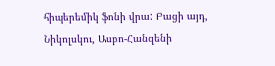հիպերեմիկ ֆոնի վրա: Բացի այդ, Նիկոլսկու, Ասբո-Հանզենի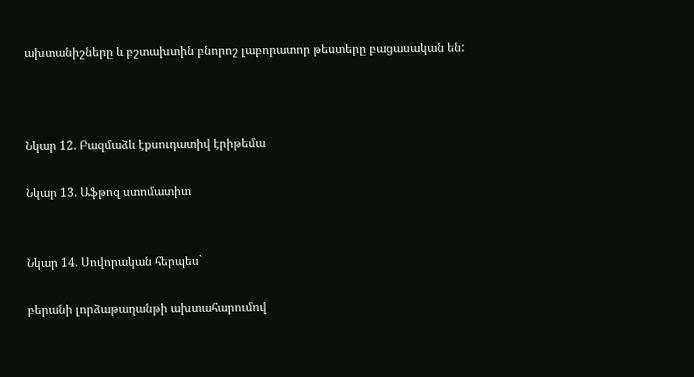ախտանիշները և բշտախտին բնորոշ լաբորատոր թեստերը բացասական են:



Նկար 12. Բազմաձև էքսուդատիվ էրիթեմա

Նկար 13. Աֆթոզ ստոմատիտ


Նկար 14. Սովորական հերպես`

բերանի լորձաթաղանթի ախտահարումով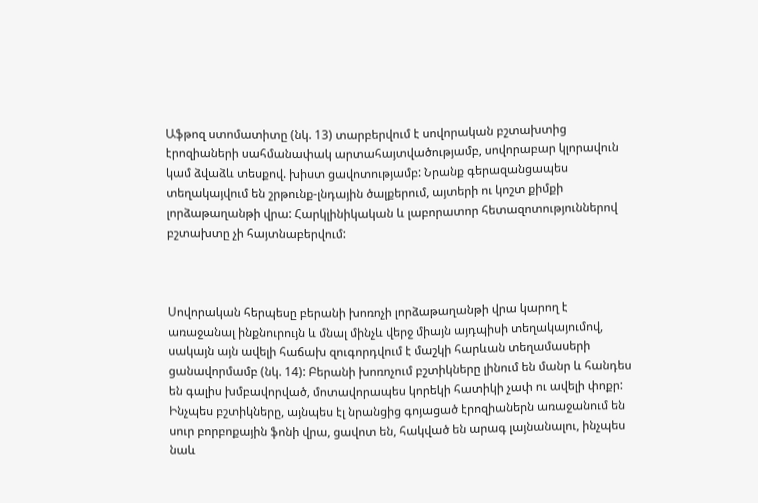Աֆթոզ ստոմատիտը (նկ. 13) տարբերվում է սովորական բշտախտից էրոզիաների սահմանափակ արտահայտվածությամբ, սովորաբար կլորավուն կամ ձվաձև տեսքով. խիստ ցավոտությամբ: Նրանք գերազանցապես տեղակայվում են շրթունք-լնդային ծալքերում, այտերի ու կոշտ քիմքի լորձաթաղանթի վրա: Հարկլինիկական և լաբորատոր հետազոտություններով բշտախտը չի հայտնաբերվում:



Սովորական հերպեսը բերանի խոռոչի լորձաթաղանթի վրա կարող է առաջանալ ինքնուրույն և մնալ մինչև վերջ միայն այդպիսի տեղակայումով, սակայն այն ավելի հաճախ զուգորդվում է մաշկի հարևան տեղամասերի ցանավորմամբ (նկ. 14): Բերանի խոռոչում բշտիկները լինում են մանր և հանդես են գալիս խմբավորված, մոտավորապես կորեկի հատիկի չափ ու ավելի փոքր: Ինչպես բշտիկները, այնպես էլ նրանցից գոյացած էրոզիաներն առաջանում են սուր բորբոքային ֆոնի վրա, ցավոտ են, հակված են արագ լայնանալու, ինչպես նաև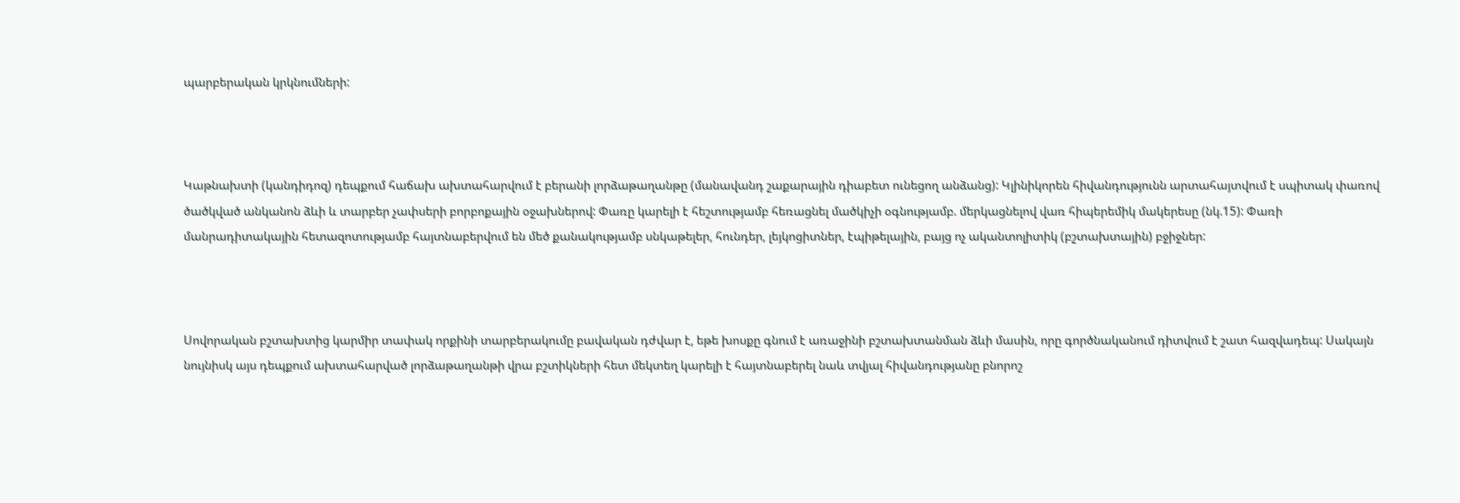պարբերական կրկնումների:



Կաթնախտի (կանդիդոզ) դեպքում հաճախ ախտահարվում է բերանի լորձաթաղանթը (մանավանդ շաքարային դիաբետ ունեցող անձանց): Կլինիկորեն հիվանդությունն արտահայտվում է սպիտակ փառով ծածկված անկանոն ձևի և տարբեր չափսերի բորբոքային օջախներով: Փառը կարելի է հեշտությամբ հեռացնել մածկիչի օգնությամբ. մերկացնելով վառ հիպերեմիկ մակերեսը (նկ.15): Փառի մանրադիտակային հետազոտությամբ հայտնաբերվում են մեծ քանակությամբ սնկաթելեր, հունդեր, լեյկոցիտներ, էպիթելային, բայց ոչ ականտոլիտիկ (բշտախտային) բջիջներ:



Սովորական բշտախտից կարմիր տափակ որքինի տարբերակումը բավական դժվար է, եթե խոսքը գնում է առաջինի բշտախտանման ձևի մասին, որը գործնականում դիտվում է շատ հազվադեպ: Սակայն նույնիսկ այս դեպքում ախտահարված լորձաթաղանթի վրա բշտիկների հետ մեկտեղ կարելի է հայտնաբերել նաև տվյալ հիվանդությանը բնորոշ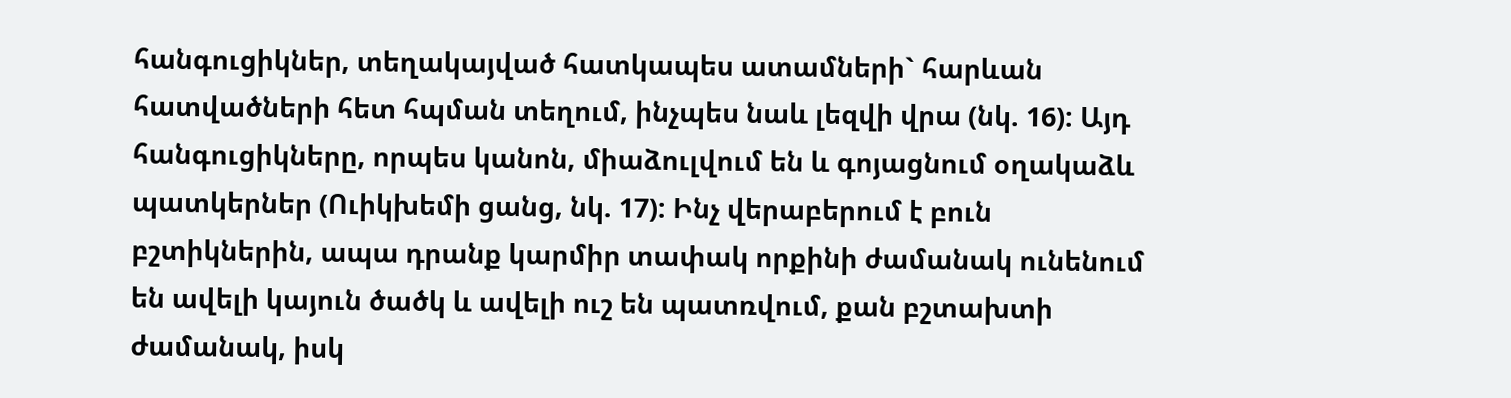հանգուցիկներ, տեղակայված հատկապես ատամների` հարևան հատվածների հետ հպման տեղում, ինչպես նաև լեզվի վրա (նկ. 16): Այդ հանգուցիկները, որպես կանոն, միաձուլվում են և գոյացնում օղակաձև պատկերներ (Ուիկխեմի ցանց, նկ. 17): Ինչ վերաբերում է բուն բշտիկներին, ապա դրանք կարմիր տափակ որքինի ժամանակ ունենում են ավելի կայուն ծածկ և ավելի ուշ են պատռվում, քան բշտախտի ժամանակ, իսկ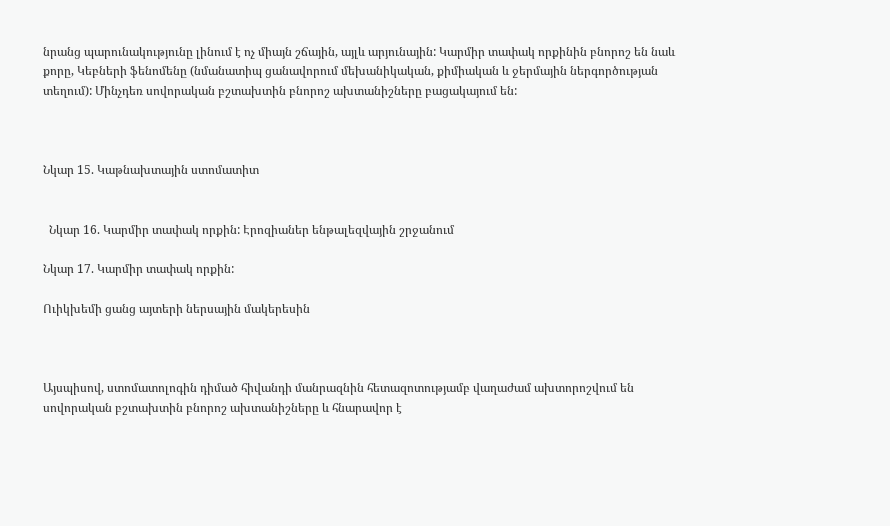նրանց պարունակությունը լինում է ոչ միայն շճային, այլև արյունային: Կարմիր տափակ որքինին բնորոշ են նաև քորը, Կեբների ֆենոմենը (նմանատիպ ցանավորում մեխանիկական, քիմիական և ջերմային ներգործության տեղում): Մինչդեռ սովորական բշտախտին բնորոշ ախտանիշները բացակայում են:



Նկար 15. Կաթնախտային ստոմատիտ


  Նկար 16. Կարմիր տափակ որքին: Էրոզիաներ ենթալեզվային շրջանում

Նկար 17. Կարմիր տափակ որքին:

Ուիկխեմի ցանց այտերի ներսային մակերեսին



Այսպիսով, ստոմատոլոգին դիմած հիվանդի մանրազնին հետազոտությամբ վաղաժամ ախտորոշվում են սովորական բշտախտին բնորոշ ախտանիշները և հնարավոր է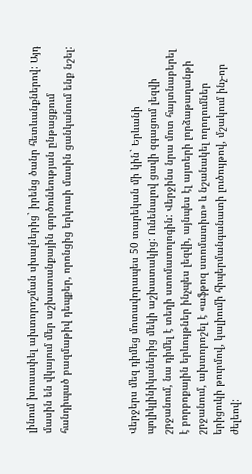լինում խուսափել ախտորոշման սխալներից` իրենց ծանր հետևանքներով: Այդ մասին են վկայում մեր աշխատանքային գործունեության ընթացքում հանդիպած բազմաթիվ դեպքեր, որոնցից երկուսի մասին ցանկանում ենք նշել:



Վերջերս մեզ դիմեց մոտավորապես 50 տարեկան մի կին` Երևանի պոլիկլինիկաներից մեկի աշխատակից: Ունենալով ցավի զգացում լեզվի շրջանում, նա դիմել է տեղի ստոմատոլոգին: Վերջինս նրա մոտ հայտնաբերել է բորբոքային երևույթներ ինչպես լեզվի, այնպես էլ այտերի լորձաթաղանթի շրջանում, ախտորոշել է «աֆթոզ ստոմատիտ» և նշանակել ողողումներ երիցուկի թուրմով, կալիումի հիպերմանգանատի լուծույթով, մշակում ինչ-որ ժելեով: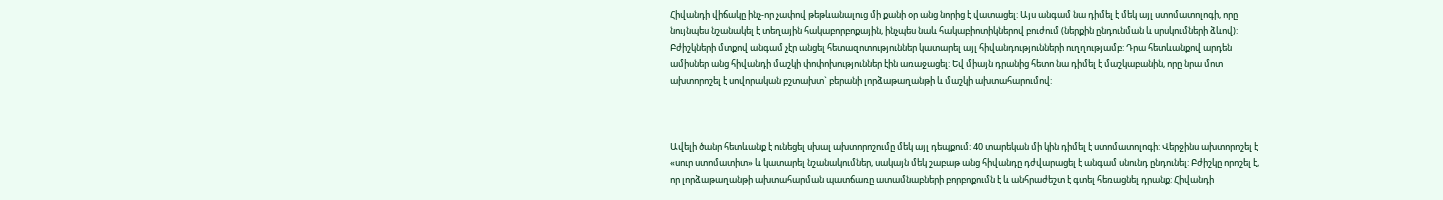Հիվանդի վիճակը ինչ-որ չափով թեթևանալուց մի քանի օր անց նորից է վատացել: Այս անգամ նա դիմել է մեկ այլ ստոմատոլոգի, որը նույնպես նշանակել է տեղային հակաբորբոքային, ինչպես նաև հակաբիոտիկներով բուժում (ներքին ընդունման և սրսկումների ձևով): Բժիշկների մտքով անգամ չէր անցել հետազոտություններ կատարել այլ հիվանդությունների ուղղությամբ: Դրա հետևանքով արդեն ամիսներ անց հիվանդի մաշկի փոփոխություններ էին առաջացել: Եվ միայն դրանից հետո նա դիմել է մաշկաբանին, որը նրա մոտ ախտորոշել է սովորական բշտախտ` բերանի լորձաթաղանթի և մաշկի ախտահարումով:



Ավելի ծանր հետևանք է ունեցել սխալ ախտորոշումը մեկ այլ դեպքում: 40 տարեկան մի կին դիմել է ստոմատոլոգի: Վերջինս ախտորոշել է «սուր ստոմատիտ» և կատարել նշանակումներ, սակայն մեկ շաբաթ անց հիվանդը դժվարացել է անգամ սնունդ ընդունել: Բժիշկը որոշել է, որ լորձաթաղանթի ախտահարման պատճառը ատամնաբների բորբոքումն է և անհրաժեշտ է գտել հեռացնել դրանք: Հիվանդի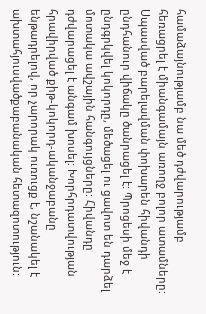համաձայնությամբ նա մեծ դժվարությամբ հեռացրել է միանգամայն առողջ բոլոր ատամները: Սպասված բարելավման փոխարեն հիվանդի ընդհանուր վիճակը ծանրացել է: Պրոցեսի մեջ է ընդգրկվել կոկորդը, մեծացել ու ցավոտ են դարձել մոտակա ավշային հանգույցները: Հիվանդը դժվարացել է անգամ խոսել: Խորհրդատվության հրավիրված քիթ-կոկորդ-ականջաբանը ենթադրելով, որ չարորակ ուռուցք է, նշանակել է ախտահյուսվածքաբանական հետազոտություն: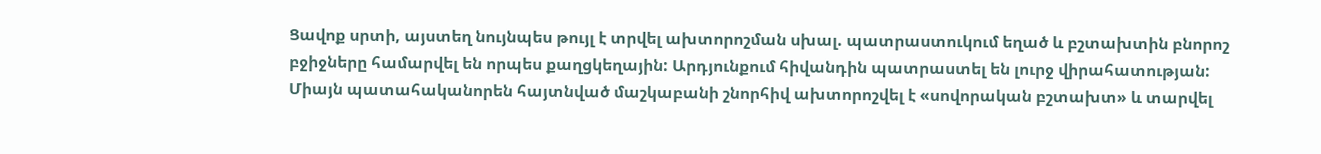Ցավոք սրտի, այստեղ նույնպես թույլ է տրվել ախտորոշման սխալ. պատրաստուկում եղած և բշտախտին բնորոշ բջիջները համարվել են որպես քաղցկեղային: Արդյունքում հիվանդին պատրաստել են լուրջ վիրահատության: Միայն պատահականորեն հայտնված մաշկաբանի շնորհիվ ախտորոշվել է «սովորական բշտախտ» և տարվել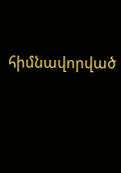հիմնավորված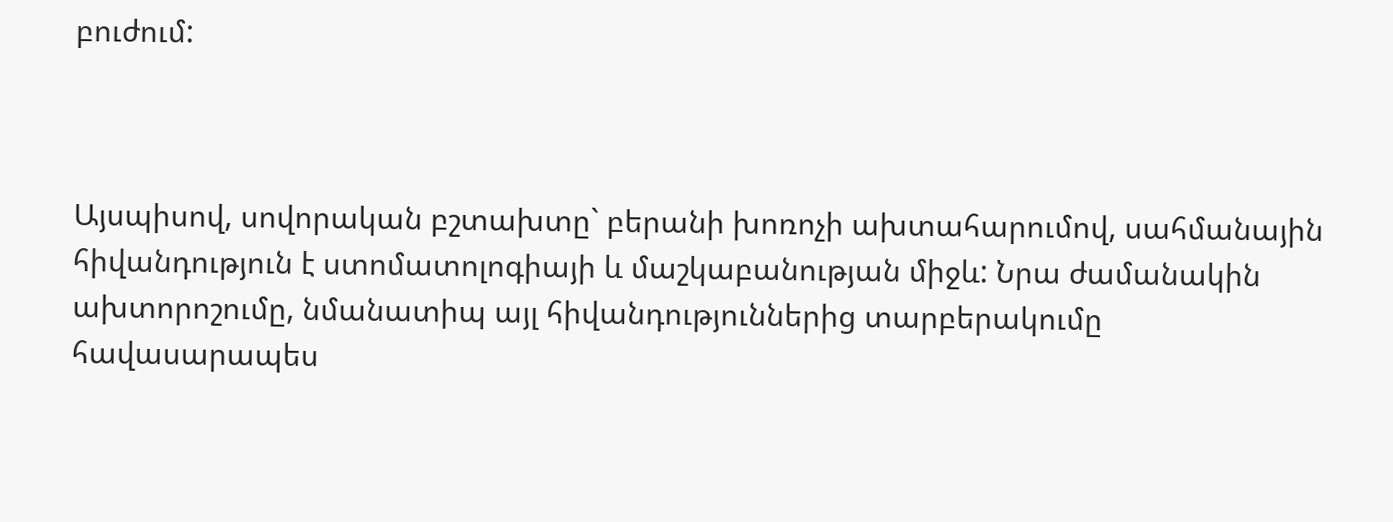բուժում:



Այսպիսով, սովորական բշտախտը` բերանի խոռոչի ախտահարումով, սահմանային հիվանդություն է ստոմատոլոգիայի և մաշկաբանության միջև: Նրա ժամանակին ախտորոշումը, նմանատիպ այլ հիվանդություններից տարբերակումը հավասարապես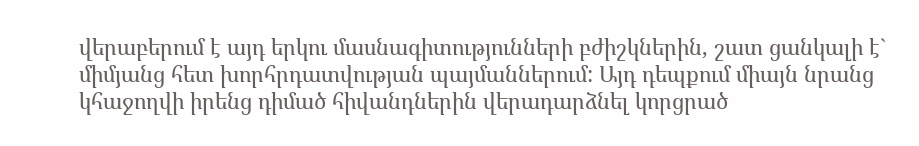վերաբերում է այդ երկու մասնագիտությունների բժիշկներին, շատ ցանկալի է` միմյանց հետ խորհրդատվության պայմաններում: Այդ դեպքում միայն նրանց կհաջողվի իրենց դիմած հիվանդներին վերադարձնել կորցրած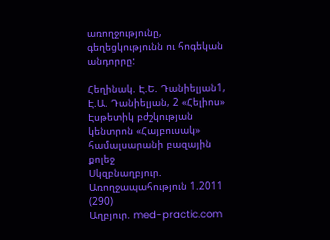առողջությունը, գեղեցկությունն ու հոգեկան անդորրը:

Հեղինակ. Է.Ե. Դանիելյան1, Է.Ա. Դանիելյան, 2 «Հելիոս» Էսթետիկ բժշկության կենտրոն «Հայբուսակ» համալսարանի բազային քոլեջ
Սկզբնաղբյուր. Առողջապահություն 1.2011 (290)
Աղբյուր. med-practic.com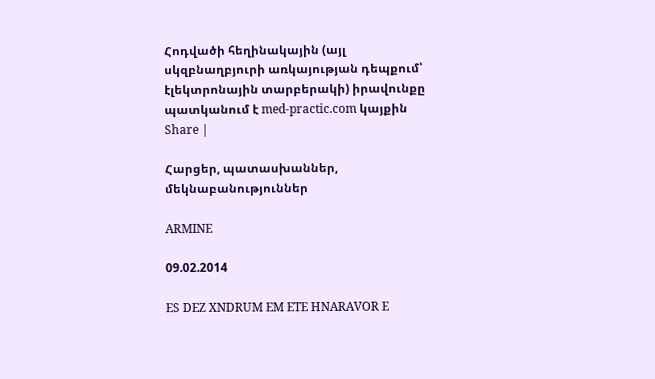Հոդվածի հեղինակային (այլ սկզբնաղբյուրի առկայության դեպքում՝ էլեկտրոնային տարբերակի) իրավունքը պատկանում է med-practic.com կայքին
Share |

Հարցեր, պատասխաններ, մեկնաբանություններ

ARMINE

09.02.2014

ES DEZ XNDRUM EM ETE HNARAVOR E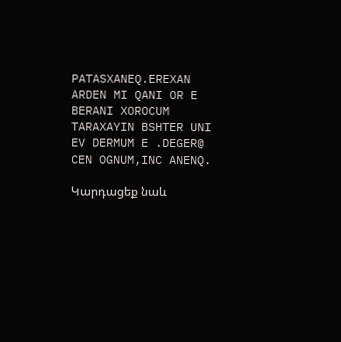PATASXANEQ.EREXAN ARDEN MI QANI OR E BERANI XOROCUM TARAXAYIN BSHTER UNI EV DERMUM E .DEGER@ CEN OGNUM,INC ANENQ.

Կարդացեք նաև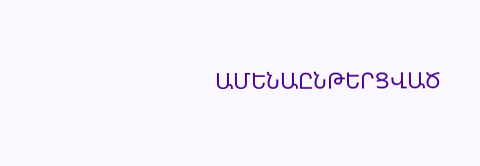ԱՄԵՆԱԸՆԹԵՐՑՎԱԾ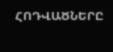ՀՈԴՎԱԾՆԵՐԸ